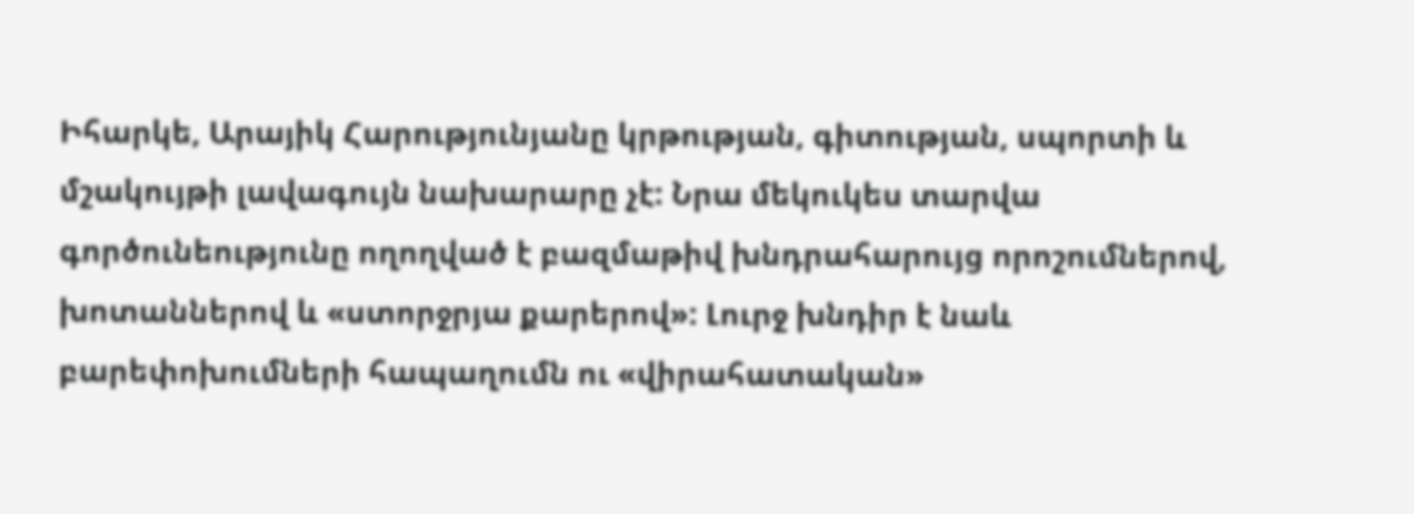Իհարկե, Արայիկ Հարությունյանը կրթության, գիտության, սպորտի և մշակույթի լավագույն նախարարը չէ: Նրա մեկուկես տարվա գործունեությունը ողողված է բազմաթիվ խնդրահարույց որոշումներով, խոտաններով և «ստորջրյա քարերով»: Լուրջ խնդիր է նաև բարեփոխումների հապաղումն ու «վիրահատական»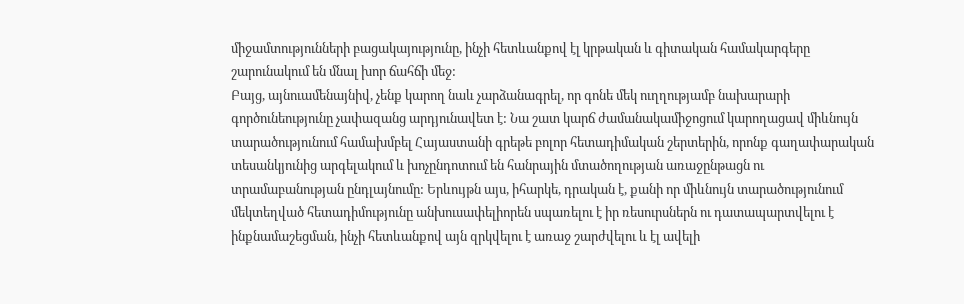միջամտությունների բացակայությունը, ինչի հետևանքով էլ կրթական և գիտական համակարգերը շարունակում են մնալ խոր ճահճի մեջ:
Բայց, այնուամենայնիվ, չենք կարող նաև չարձանագրել, որ գոնե մեկ ուղղությամբ նախարարի գործունեությունը չափազանց արդյունավետ է: Նա շատ կարճ ժամանակամիջոցում կարողացավ միևնույն տարածությունում համախմբել Հայաստանի գրեթե բոլոր հետադիմական շերտերին, որոնք գաղափարական տեսանկյունից արգելակում և խոչընդոտում են հանրային մտածողության առաջընթացն ու տրամաբանության ընդլայնումը: Երևույթն այս, իհարկե, դրական է, քանի որ միևնույն տարածությունում մեկտեղված հետադիմությունը անխուսափելիորեն սպառելու է իր ռեսուրսներն ու դատապարտվելու է ինքնամաշեցման, ինչի հետևանքով այն զրկվելու է առաջ շարժվելու և էլ ավելի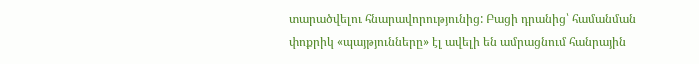տարածվելու հնարավորությունից: Բացի դրանից՝ համանման փոքրիկ «պայթյունները» էլ ավելի են ամրացնում հանրային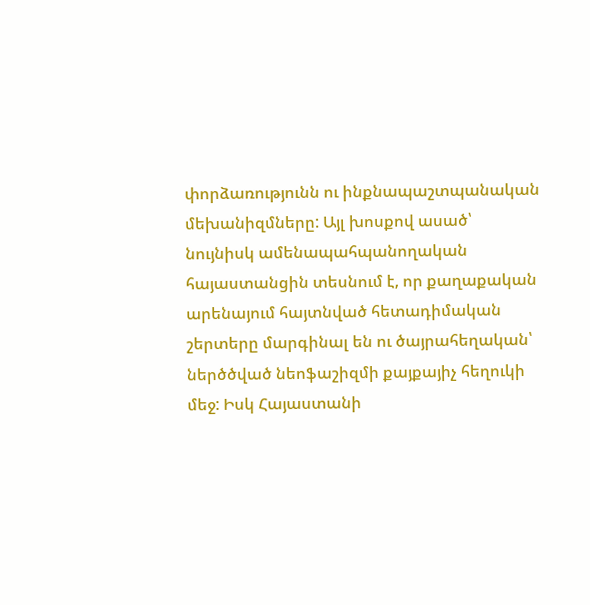փորձառությունն ու ինքնապաշտպանական մեխանիզմները: Այլ խոսքով ասած՝ նույնիսկ ամենապահպանողական հայաստանցին տեսնում է, որ քաղաքական արենայում հայտնված հետադիմական շերտերը մարգինալ են ու ծայրահեղական՝ ներծծված նեոֆաշիզմի քայքայիչ հեղուկի մեջ: Իսկ Հայաստանի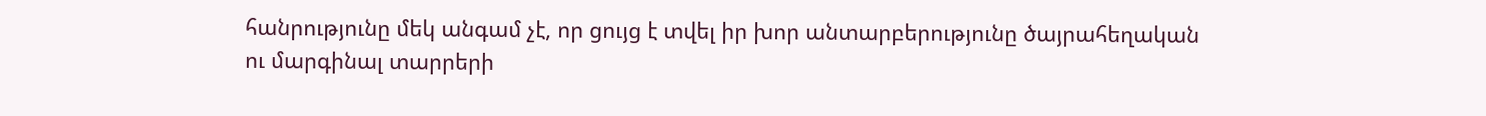հանրությունը մեկ անգամ չէ, որ ցույց է տվել իր խոր անտարբերությունը ծայրահեղական ու մարգինալ տարրերի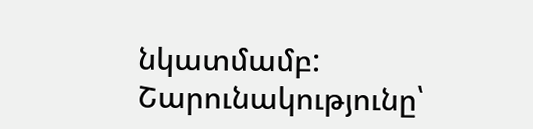նկատմամբ:
Շարունակությունը՝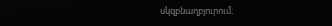սկզբնաղբյուրում։